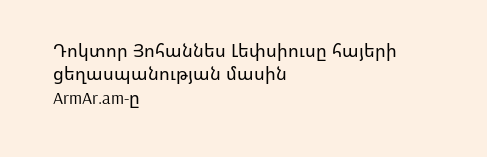Դոկտոր Յոհաննես Լեփսիուսը հայերի ցեղասպանության մասին
ArmAr.am-ը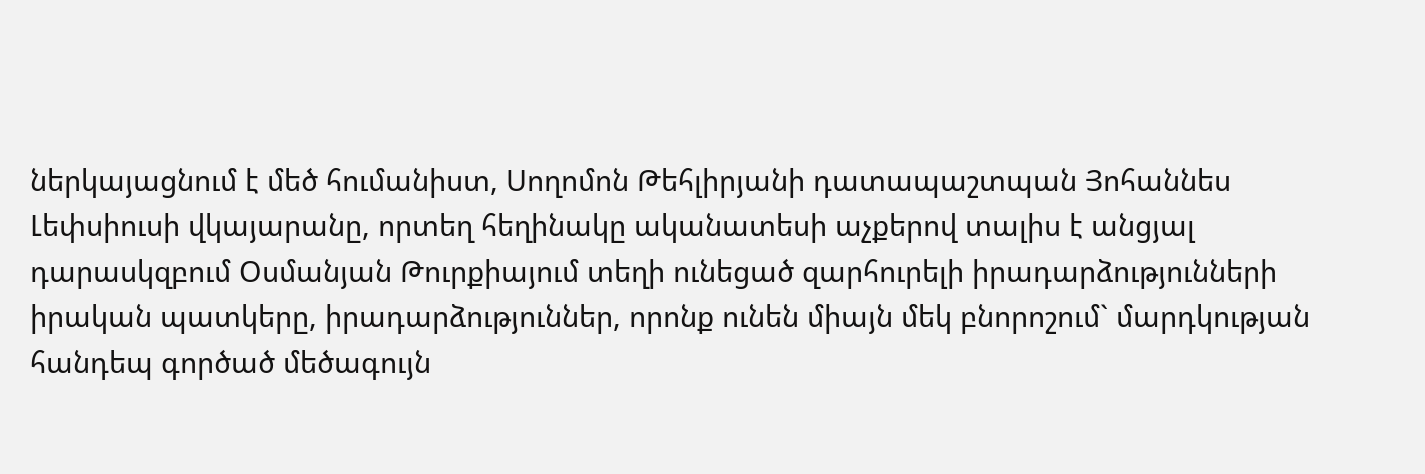ներկայացնում է մեծ հումանիստ, Սողոմոն Թեհլիրյանի դատապաշտպան Յոհաննես Լեփսիուսի վկայարանը, որտեղ հեղինակը ականատեսի աչքերով տալիս է անցյալ դարասկզբում Օսմանյան Թուրքիայում տեղի ունեցած զարհուրելի իրադարձությունների իրական պատկերը, իրադարձություններ, որոնք ունեն միայն մեկ բնորոշում` մարդկության հանդեպ գործած մեծագույն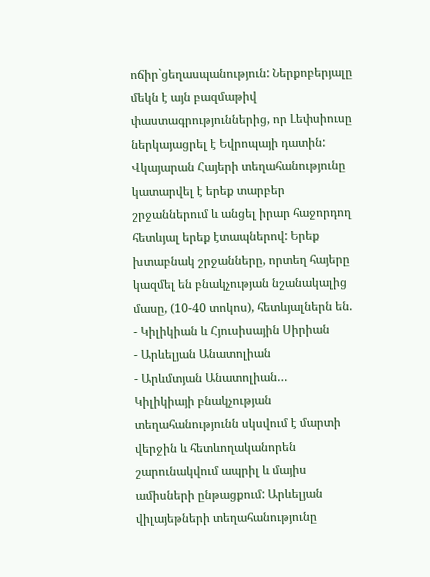ոճիր`ցեղասպանություն: Ներքոբերյալը մեկն է այն բազմաթիվ փաստագրություններից, որ Լեփսիուսը ներկայացրել է Եվրոպայի դատին: Վկայարան Հայերի տեղահանությունը կատարվել է երեք տարբեր շրջաններում և անցել իրար հաջորդող հետևյալ երեք էտապներով: Երեք խտաբնակ շրջանները, որտեղ հայերը կազմել են բնակչության նշանակալից մասը, (10-40 տոկոս), հետևյալներն են.
- Կիլիկիան և Հյուսիսային Սիրիան
- Արևելյան Անատոլիան
- Արևմտյան Անատոլիան…
Կիլիկիայի բնակչության տեղահանությունն սկսվում է մարտի վերջին և հետևողականորեն շարունակվում ապրիլ և մայիս ամիսների ընթացքում: Արևելյան վիլայեթների տեղահանությունը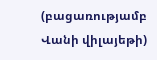(բացառությամբ Վանի վիլայեթի)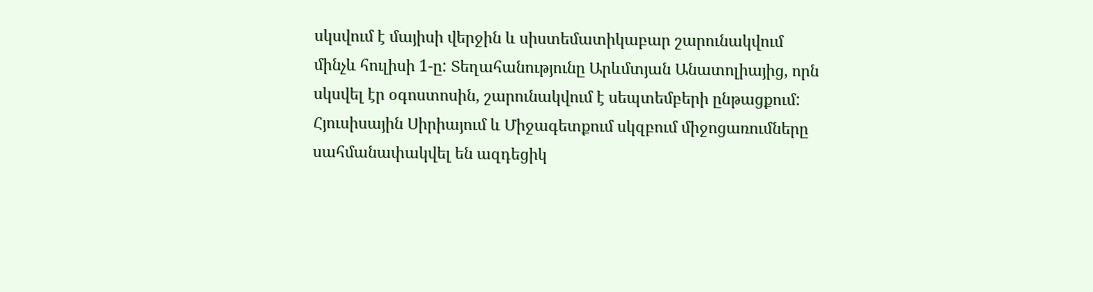սկսվում է մայիսի վերջին և սիստեմատիկաբար շարունակվում մինչև հուլիսի 1-ը: Տեղահանությունը Արևմտյան Անատոլիայից, որն սկսվել էր օգոստոսին, շարունակվում է սեպտեմբերի ընթացքում: Հյուսիսային Սիրիայում և Միջագետքում սկզբում միջոցառումները սահմանափակվել են ազդեցիկ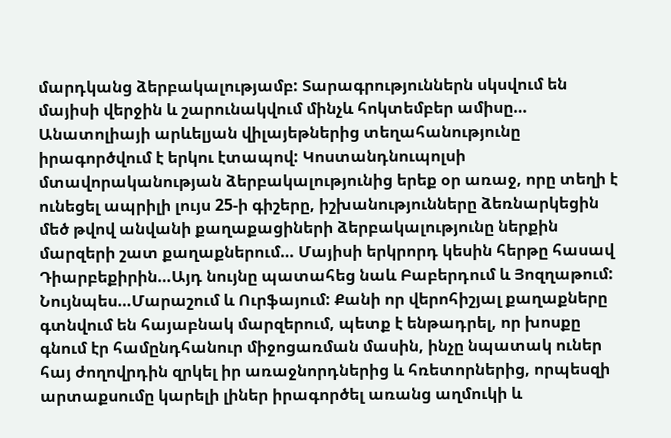մարդկանց ձերբակալությամբ: Տարագրություններն սկսվում են մայիսի վերջին և շարունակվում մինչև հոկտեմբեր ամիսը… Անատոլիայի արևելյան վիլայեթներից տեղահանությունը իրագործվում է երկու էտապով: Կոստանդնուպոլսի մտավորականության ձերբակալությունից երեք օր առաջ, որը տեղի է ունեցել ապրիլի լույս 25-ի գիշերը, իշխանությունները ձեռնարկեցին մեծ թվով անվանի քաղաքացիների ձերբակալությունը ներքին մարզերի շատ քաղաքներում… Մայիսի երկրորդ կեսին հերթը հասավ Դիարբեքիրին…Այդ նույնը պատահեց նաև Բաբերդում և Յոզղաթում: Նույնպես…Մարաշում և Ուրֆայում: Քանի որ վերոհիշյալ քաղաքները գտնվում են հայաբնակ մարզերում, պետք է ենթադրել, որ խոսքը գնում էր համընդհանուր միջոցառման մասին, ինչը նպատակ ուներ հայ ժողովրդին զրկել իր առաջնորդներից և հռետորներից, որպեսզի արտաքսումը կարելի լիներ իրագործել առանց աղմուկի և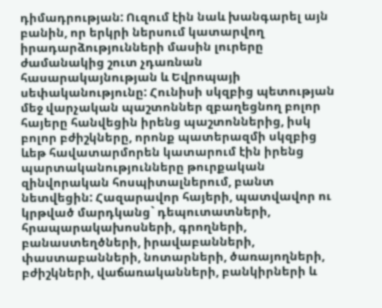դիմադրության: Ուզում էին նաև խանգարել այն բանին, որ երկրի ներսում կատարվող իրադարձությունների մասին լուրերը ժամանակից շուտ չդառնան հասարակայնության և Եվրոպայի սեփականությունը: Հունիսի սկզբից պետության մեջ վարչական պաշտոններ զբաղեցնող բոլոր հայերը հանվեցին իրենց պաշտոններից, իսկ բոլոր բժիշկները, որոնք պատերազմի սկզբից ևեթ հավատարմորեն կատարում էին իրենց պարտականությունները թուրքական զինվորական հոսպիտալներում, բանտ նետվեցին: Հազարավոր հայերի, պատվավոր ու կրթված մարդկանց` դեպուտատների, հրապարակախոսների, գրողների, բանաստեղծների, իրավաբանների, փաստաբանների, նոտարների, ծառայողների, բժիշկների, վաճառականների, բանկիրների և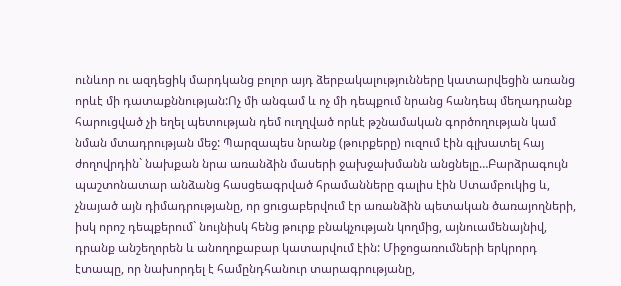ունևոր ու ազդեցիկ մարդկանց բոլոր այդ ձերբակալությունները կատարվեցին առանց որևէ մի դատաքննության:Ոչ մի անգամ և ոչ մի դեպքում նրանց հանդեպ մեղադրանք հարուցված չի եղել պետության դեմ ուղղված որևէ թշնամական գործողության կամ նման մտադրության մեջ: Պարզապես նրանք (թուրքերը) ուզում էին գլխատել հայ ժողովրդին` նախքան նրա առանձին մասերի ջախջախմանն անցնելը…Բարձրագույն պաշտոնատար անձանց հասցեագրված հրամանները գալիս էին Ստամբուկից և, չնայած այն դիմադրությանը, որ ցուցաբերվում էր առանձին պետական ծառայողների, իսկ որոշ դեպքերում` նույնիսկ հենց թուրք բնակչության կողմից, այնուամենայնիվ, դրանք անշեղորեն և անողոքաբար կատարվում էին: Միջոցառումների երկրորդ էտապը, որ նախորդել է համընդհանուր տարագրությանը,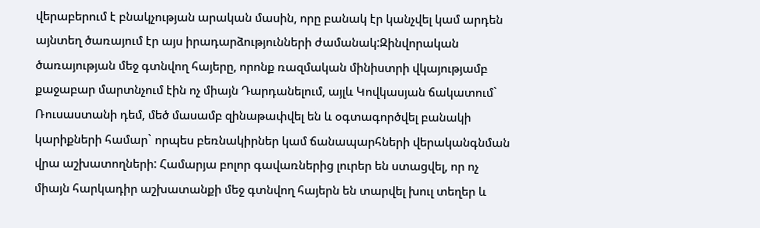վերաբերում է բնակչության արական մասին, որը բանակ էր կանչվել կամ արդեն այնտեղ ծառայում էր այս իրադարձությունների ժամանակ:Զինվորական ծառայության մեջ գտնվող հայերը, որոնք ռազմական մինիստրի վկայությամբ քաջաբար մարտնչում էին ոչ միայն Դարդանելում, այլև Կովկասյան ճակատում` Ռուսաստանի դեմ, մեծ մասամբ զինաթափվել են և օգտագործվել բանակի կարիքների համար` որպես բեռնակիրներ կամ ճանապարհների վերականգնման վրա աշխատողների: Համարյա բոլոր գավառներից լուրեր են ստացվել, որ ոչ միայն հարկադիր աշխատանքի մեջ գտնվող հայերն են տարվել խուլ տեղեր և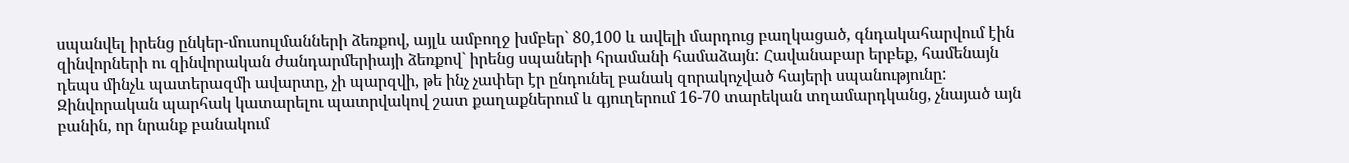սպանվել իրենց ընկեր-մուսուլմանների ձեռքով, այլև ամբողջ խմբեր` 80,100 և ավելի մարդուց բաղկացած, գնդակահարվում էին զինվորների ու զինվորական ժանդարմերիայի ձեռքով` իրենց սպաների հրամանի համաձայն: Հավանաբար երբեք, համենայն դեպս մինչև պատերազմի ավարտը, չի պարզվի, թե ինչ չափեր էր ընդունել բանակ զորակոչված հայերի սպանությունը: Զինվորական պարհակ կատարելու պատրվակով շատ քաղաքներում և գյուղերում 16-70 տարեկան տղամարդկանց, չնայած այն բանին, որ նրանք բանակում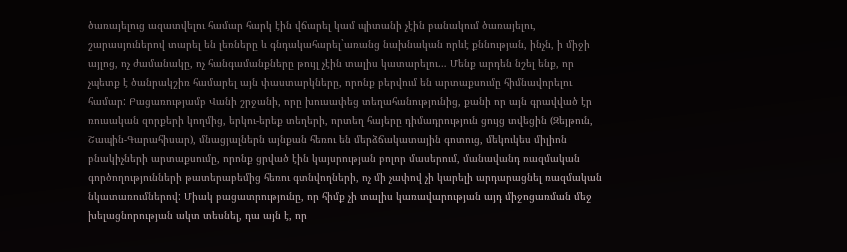ծառայելուց ազատվելու համար հարկ էին վճարել կամ պիտանի չէին բանակում ծառայելու, շարասյուներով տարել են լեռները և գնդակահարել`առանց նախնական որևէ քննության, ինչն, ի միջի այլոց, ոչ ժամանակը, ոչ հանգամանքները թույլ չէին տալիս կատարելու… Մենք արդեն նշել ենք, որ չպետք է ծանրակշիռ համարել այն փաստարկները, որոնք բերվում են արտաքսումը հիմնավորելու համար: Բացառությամբ Վանի շրջանի, որը խուսափեց տեղահանությունից, քանի որ այն գրավված էր ռուսական զորքերի կողմից, երկու-երեք տեղերի, որտեղ հայերը դիմադրություն ցույց տվեցին (Զեյթուն, Շապին-Գարահիսար), մնացյալներն այնքան հեռու են մերձճակատային գոտուց, մեկուկես միլիոն բնակիչների արտաքսումը, որոնք ցրված էին կայսրության բոլոր մասերում, մանավանդ ռազմական գործողությունների թատերաբեմից հեռու գտնվողների, ոչ մի չափով չի կարելի արդարացնել ռազմական նկատառումներով: Միակ բացատրությունը, որ հիմք չի տալիս կառավարության այդ միջոցառման մեջ խելացնորության ակտ տեսնել, դա այն է, որ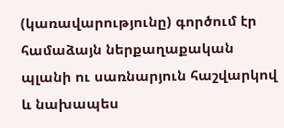(կառավարությունը) գործում էր համաձայն ներքաղաքական պլանի ու սառնարյուն հաշվարկով և նախապես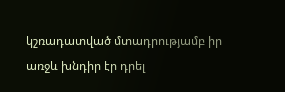կշռադատված մտադրությամբ իր առջև խնդիր էր դրել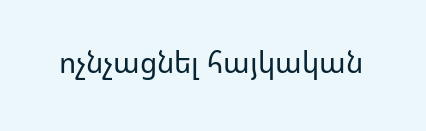ոչնչացնել հայկական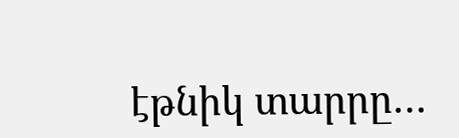էթնիկ տարրը…